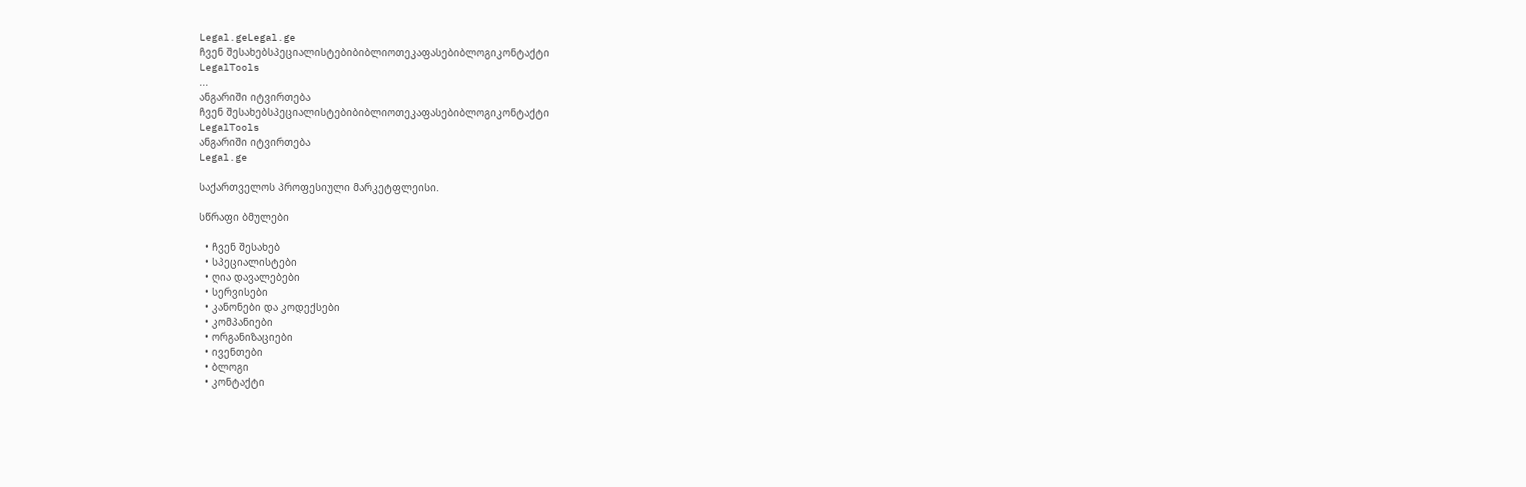Legal.geLegal.ge
ჩვენ შესახებსპეციალისტებიბიბლიოთეკაფასებიბლოგიკონტაქტი
LegalTools
...
ანგარიში იტვირთება
ჩვენ შესახებსპეციალისტებიბიბლიოთეკაფასებიბლოგიკონტაქტი
LegalTools
ანგარიში იტვირთება
Legal.ge

საქართველოს პროფესიული მარკეტფლეისი.

სწრაფი ბმულები

  • ჩვენ შესახებ
  • სპეციალისტები
  • ღია დავალებები
  • სერვისები
  • კანონები და კოდექსები
  • კომპანიები
  • ორგანიზაციები
  • ივენთები
  • ბლოგი
  • კონტაქტი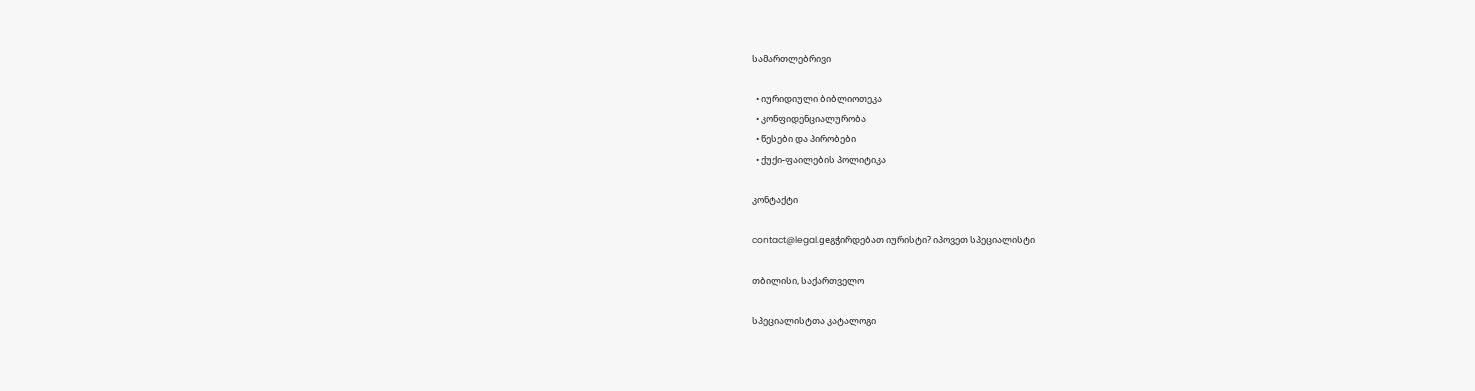სამართლებრივი

  • იურიდიული ბიბლიოთეკა
  • კონფიდენციალურობა
  • წესები და პირობები
  • ქუქი-ფაილების პოლიტიკა

კონტაქტი

contact@legal.geგჭირდებათ იურისტი? იპოვეთ სპეციალისტი

თბილისი, საქართველო

სპეციალისტთა კატალოგი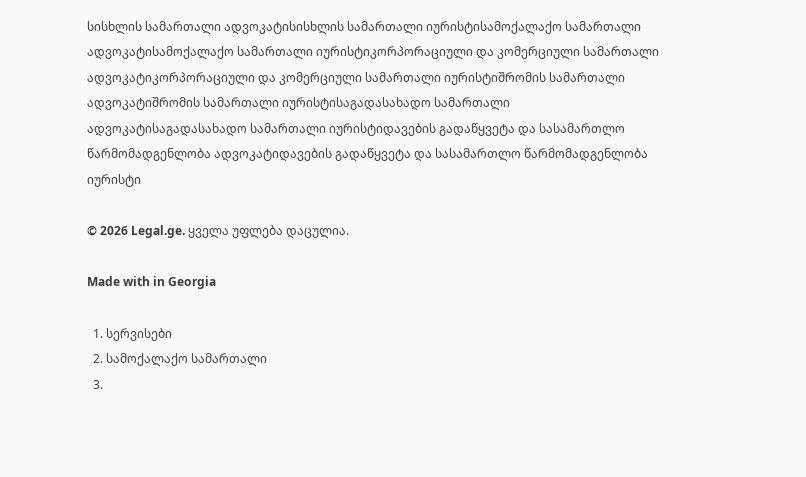სისხლის სამართალი ადვოკატისისხლის სამართალი იურისტისამოქალაქო სამართალი ადვოკატისამოქალაქო სამართალი იურისტიკორპორაციული და კომერციული სამართალი ადვოკატიკორპორაციული და კომერციული სამართალი იურისტიშრომის სამართალი ადვოკატიშრომის სამართალი იურისტისაგადასახადო სამართალი ადვოკატისაგადასახადო სამართალი იურისტიდავების გადაწყვეტა და სასამართლო წარმომადგენლობა ადვოკატიდავების გადაწყვეტა და სასამართლო წარმომადგენლობა იურისტი

© 2026 Legal.ge. ყველა უფლება დაცულია.

Made with in Georgia

  1. სერვისები
  2. სამოქალაქო სამართალი
  3.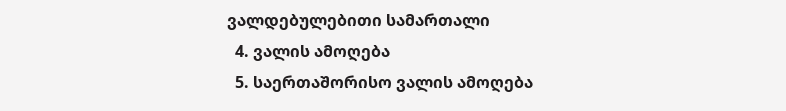ვალდებულებითი სამართალი
  4. ვალის ამოღება
  5. საერთაშორისო ვალის ამოღება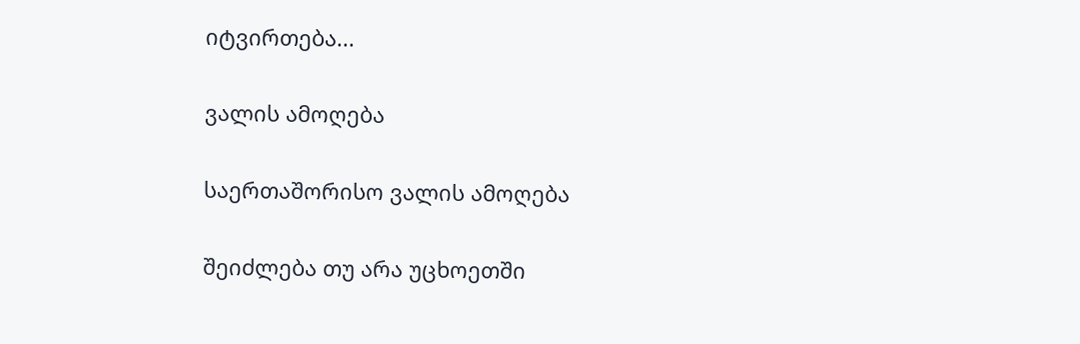იტვირთება...

ვალის ამოღება

საერთაშორისო ვალის ამოღება

შეიძლება თუ არა უცხოეთში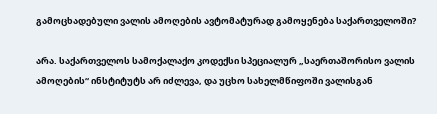გამოცხადებული ვალის ამოღების ავტომატურად გამოყენება საქართველოში?

არა. საქართველოს სამოქალაქო კოდექსი სპეციალურ „საერთაშორისო ვალის ამოღების“ ინსტიტუტს არ იძლევა, და უცხო სახელმწიფოში ვალისგან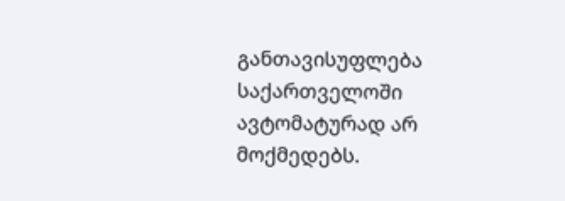განთავისუფლება საქართველოში ავტომატურად არ მოქმედებს.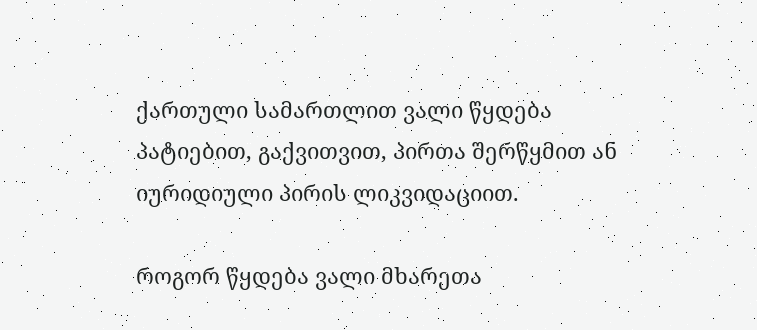ქართული სამართლით ვალი წყდება პატიებით, გაქვითვით, პირთა შერწყმით ან იურიდიული პირის ლიკვიდაციით.

როგორ წყდება ვალი მხარეთა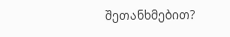შეთანხმებით?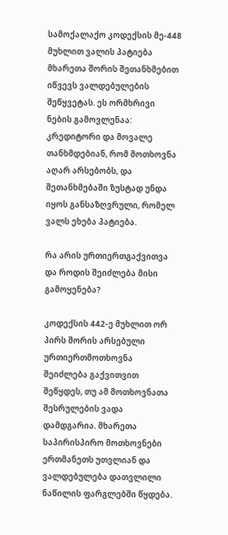სამოქალაქო კოდექსის მე-448 მუხლით ვალის პატიება მხარეთა შორის შეთანხმებით იწვევს ვალდებულების შეწყვეტას. ეს ორმხრივი ნების გამოვლენაა: კრედიტორი და მოვალე თანხმდებიან, რომ მოთხოვნა აღარ არსებობს, და შეთანხმებაში ზუსტად უნდა იყოს განსაზღვრული, რომელ ვალს ეხება პატიება.

რა არის ურთიერთგაქვითვა და როდის შეიძლება მისი გამოყენება?

კოდექსის 442-ე მუხლით ორ პირს შორის არსებული ურთიერთმოთხოვნა შეიძლება გაქვითვით შეწყდეს, თუ ამ მოთხოვნათა შესრულების ვადა დამდგარია. მხარეთა საპირისპირო მოთხოვნები ერთმანეთს უთვლიან და ვალდებულება დათვლილი ნაწილის ფარგლებში წყდება.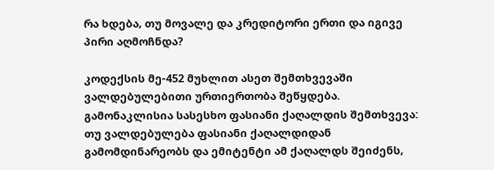რა ხდება, თუ მოვალე და კრედიტორი ერთი და იგივე პირი აღმოჩნდა?

კოდექსის მე-452 მუხლით ასეთ შემთხვევაში ვალდებულებითი ურთიერთობა შეწყდება. გამონაკლისია სასესხო ფასიანი ქაღალდის შემთხვევა: თუ ვალდებულება ფასიანი ქაღალდიდან გამომდინარეობს და ემიტენტი ამ ქაღალდს შეიძენს,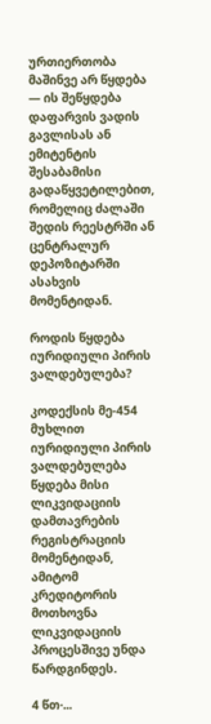ურთიერთობა მაშინვე არ წყდება — ის შეწყდება დაფარვის ვადის გავლისას ან ემიტენტის შესაბამისი გადაწყვეტილებით, რომელიც ძალაში შედის რეესტრში ან ცენტრალურ დეპოზიტარში ასახვის მომენტიდან.

როდის წყდება იურიდიული პირის ვალდებულება?

კოდექსის მე-454 მუხლით იურიდიული პირის ვალდებულება წყდება მისი ლიკვიდაციის დამთავრების რეგისტრაციის მომენტიდან, ამიტომ კრედიტორის მოთხოვნა ლიკვიდაციის პროცესშივე უნდა წარდგინდეს.

4 წთ·...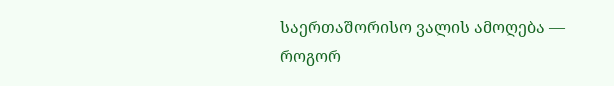საერთაშორისო ვალის ამოღება — როგორ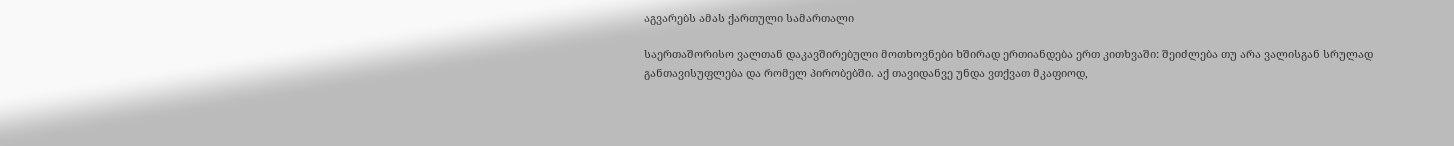აგვარებს ამას ქართული სამართალი

საერთაშორისო ვალთან დაკავშირებული მოთხოვნები ხშირად ერთიანდება ერთ კითხვაში: შეიძლება თუ არა ვალისგან სრულად განთავისუფლება და რომელ პირობებში. აქ თავიდანვე უნდა ვთქვათ მკაფიოდ,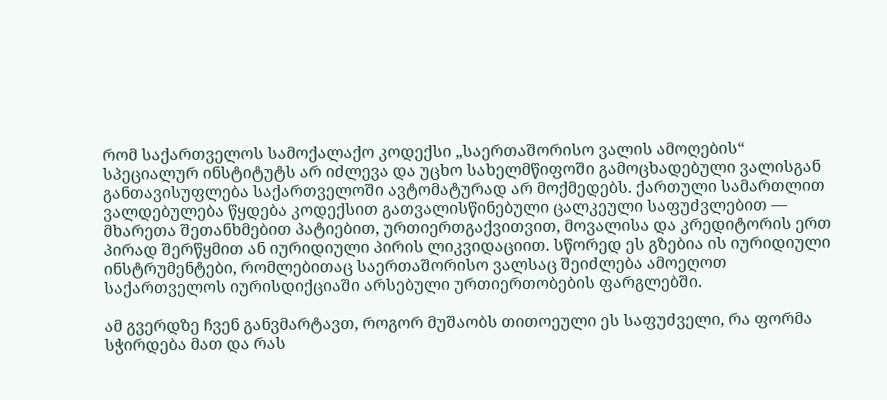რომ საქართველოს სამოქალაქო კოდექსი „საერთაშორისო ვალის ამოღების“ სპეციალურ ინსტიტუტს არ იძლევა და უცხო სახელმწიფოში გამოცხადებული ვალისგან განთავისუფლება საქართველოში ავტომატურად არ მოქმედებს. ქართული სამართლით ვალდებულება წყდება კოდექსით გათვალისწინებული ცალკეული საფუძვლებით — მხარეთა შეთანხმებით პატიებით, ურთიერთგაქვითვით, მოვალისა და კრედიტორის ერთ პირად შერწყმით ან იურიდიული პირის ლიკვიდაციით. სწორედ ეს გზებია ის იურიდიული ინსტრუმენტები, რომლებითაც საერთაშორისო ვალსაც შეიძლება ამოეღოთ საქართველოს იურისდიქციაში არსებული ურთიერთობების ფარგლებში.

ამ გვერდზე ჩვენ განვმარტავთ, როგორ მუშაობს თითოეული ეს საფუძველი, რა ფორმა სჭირდება მათ და რას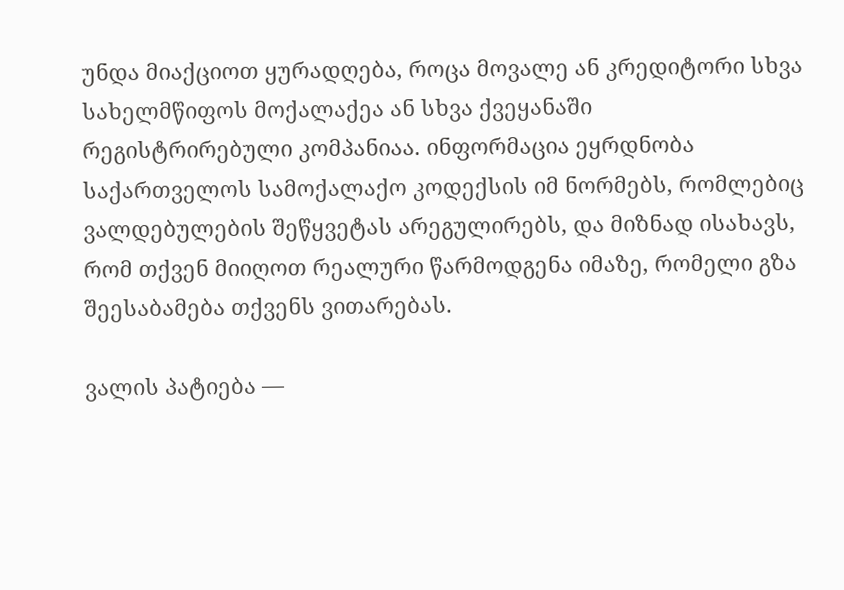უნდა მიაქციოთ ყურადღება, როცა მოვალე ან კრედიტორი სხვა სახელმწიფოს მოქალაქეა ან სხვა ქვეყანაში რეგისტრირებული კომპანიაა. ინფორმაცია ეყრდნობა საქართველოს სამოქალაქო კოდექსის იმ ნორმებს, რომლებიც ვალდებულების შეწყვეტას არეგულირებს, და მიზნად ისახავს, რომ თქვენ მიიღოთ რეალური წარმოდგენა იმაზე, რომელი გზა შეესაბამება თქვენს ვითარებას.

ვალის პატიება —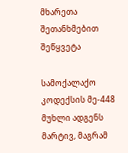მხარეთა შეთანხმებით შეწყვეტა

სამოქალაქო კოდექსის მე-448 მუხლი ადგენს მარტივ, მაგრამ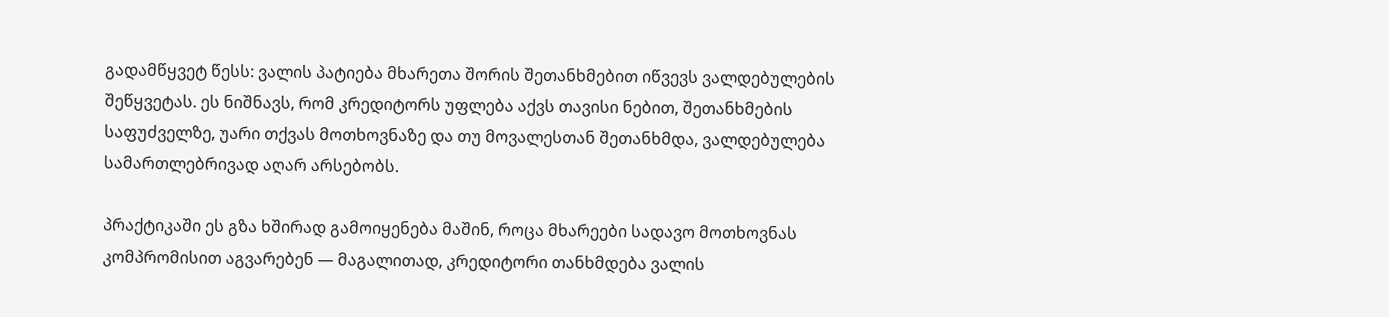გადამწყვეტ წესს: ვალის პატიება მხარეთა შორის შეთანხმებით იწვევს ვალდებულების შეწყვეტას. ეს ნიშნავს, რომ კრედიტორს უფლება აქვს თავისი ნებით, შეთანხმების საფუძველზე, უარი თქვას მოთხოვნაზე და თუ მოვალესთან შეთანხმდა, ვალდებულება სამართლებრივად აღარ არსებობს.

პრაქტიკაში ეს გზა ხშირად გამოიყენება მაშინ, როცა მხარეები სადავო მოთხოვნას კომპრომისით აგვარებენ — მაგალითად, კრედიტორი თანხმდება ვალის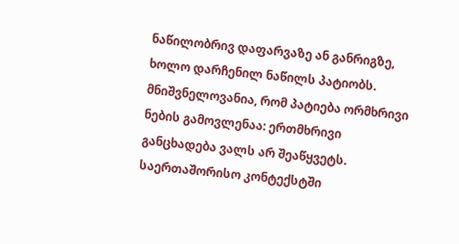ნაწილობრივ დაფარვაზე ან განრიგზე, ხოლო დარჩენილ ნაწილს პატიობს. მნიშვნელოვანია, რომ პატიება ორმხრივი ნების გამოვლენაა: ერთმხრივი განცხადება ვალს არ შეაწყვეტს. საერთაშორისო კონტექსტში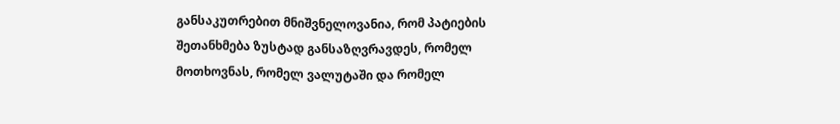განსაკუთრებით მნიშვნელოვანია, რომ პატიების შეთანხმება ზუსტად განსაზღვრავდეს, რომელ მოთხოვნას, რომელ ვალუტაში და რომელ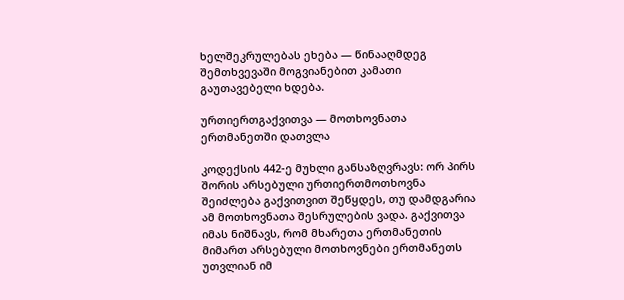ხელშეკრულებას ეხება — წინააღმდეგ შემთხვევაში მოგვიანებით კამათი გაუთავებელი ხდება.

ურთიერთგაქვითვა — მოთხოვნათა ერთმანეთში დათვლა

კოდექსის 442-ე მუხლი განსაზღვრავს: ორ პირს შორის არსებული ურთიერთმოთხოვნა შეიძლება გაქვითვით შეწყდეს, თუ დამდგარია ამ მოთხოვნათა შესრულების ვადა. გაქვითვა იმას ნიშნავს, რომ მხარეთა ერთმანეთის მიმართ არსებული მოთხოვნები ერთმანეთს უთვლიან იმ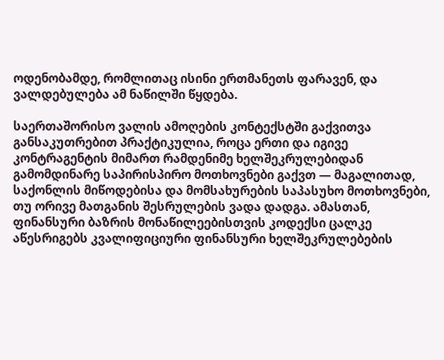ოდენობამდე, რომლითაც ისინი ერთმანეთს ფარავენ, და ვალდებულება ამ ნაწილში წყდება.

საერთაშორისო ვალის ამოღების კონტექსტში გაქვითვა განსაკუთრებით პრაქტიკულია, როცა ერთი და იგივე კონტრაგენტის მიმართ რამდენიმე ხელშეკრულებიდან გამომდინარე საპირისპირო მოთხოვნები გაქვთ — მაგალითად, საქონლის მიწოდებისა და მომსახურების საპასუხო მოთხოვნები, თუ ორივე მათგანის შესრულების ვადა დადგა. ამასთან, ფინანსური ბაზრის მონაწილეებისთვის კოდექსი ცალკე აწესრიგებს კვალიფიციური ფინანსური ხელშეკრულებების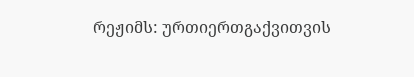რეჟიმს: ურთიერთგაქვითვის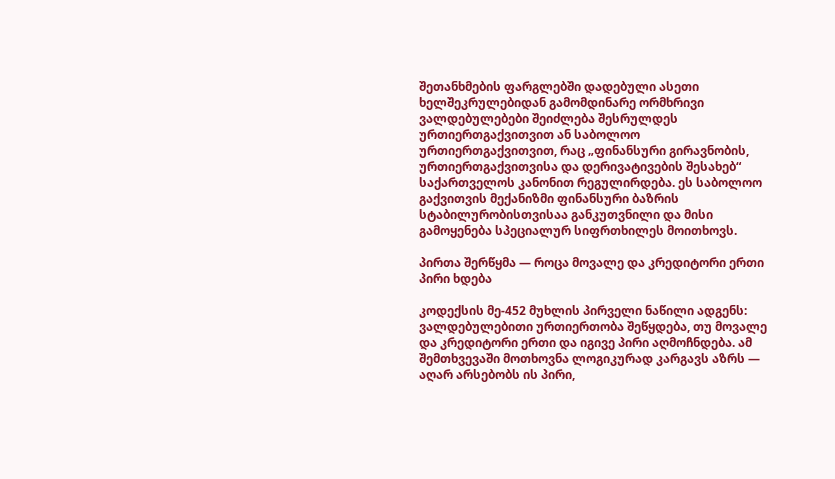შეთანხმების ფარგლებში დადებული ასეთი ხელშეკრულებიდან გამომდინარე ორმხრივი ვალდებულებები შეიძლება შესრულდეს ურთიერთგაქვითვით ან საბოლოო ურთიერთგაქვითვით, რაც „ფინანსური გირავნობის, ურთიერთგაქვითვისა და დერივატივების შესახებ“ საქართველოს კანონით რეგულირდება. ეს საბოლოო გაქვითვის მექანიზმი ფინანსური ბაზრის სტაბილურობისთვისაა განკუთვნილი და მისი გამოყენება სპეციალურ სიფრთხილეს მოითხოვს.

პირთა შერწყმა — როცა მოვალე და კრედიტორი ერთი პირი ხდება

კოდექსის მე-452 მუხლის პირველი ნაწილი ადგენს: ვალდებულებითი ურთიერთობა შეწყდება, თუ მოვალე და კრედიტორი ერთი და იგივე პირი აღმოჩნდება. ამ შემთხვევაში მოთხოვნა ლოგიკურად კარგავს აზრს — აღარ არსებობს ის პირი,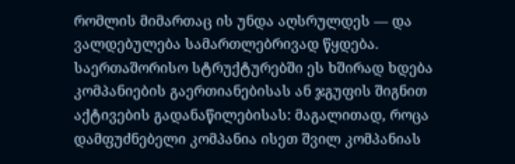რომლის მიმართაც ის უნდა აღსრულდეს — და ვალდებულება სამართლებრივად წყდება. საერთაშორისო სტრუქტურებში ეს ხშირად ხდება კომპანიების გაერთიანებისას ან ჯგუფის შიგნით აქტივების გადანაწილებისას: მაგალითად, როცა დამფუძნებელი კომპანია ისეთ შვილ კომპანიას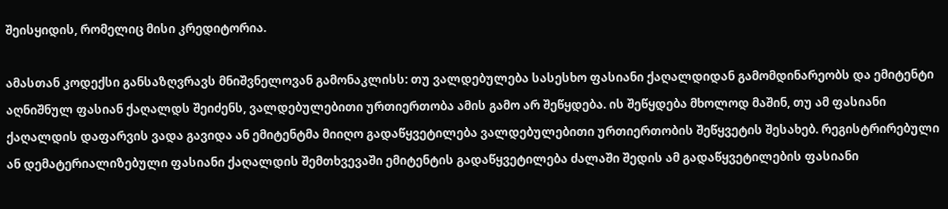შეისყიდის, რომელიც მისი კრედიტორია.

ამასთან კოდექსი განსაზღვრავს მნიშვნელოვან გამონაკლისს: თუ ვალდებულება სასესხო ფასიანი ქაღალდიდან გამომდინარეობს და ემიტენტი აღნიშნულ ფასიან ქაღალდს შეიძენს, ვალდებულებითი ურთიერთობა ამის გამო არ შეწყდება. ის შეწყდება მხოლოდ მაშინ, თუ ამ ფასიანი ქაღალდის დაფარვის ვადა გავიდა ან ემიტენტმა მიიღო გადაწყვეტილება ვალდებულებითი ურთიერთობის შეწყვეტის შესახებ. რეგისტრირებული ან დემატერიალიზებული ფასიანი ქაღალდის შემთხვევაში ემიტენტის გადაწყვეტილება ძალაში შედის ამ გადაწყვეტილების ფასიანი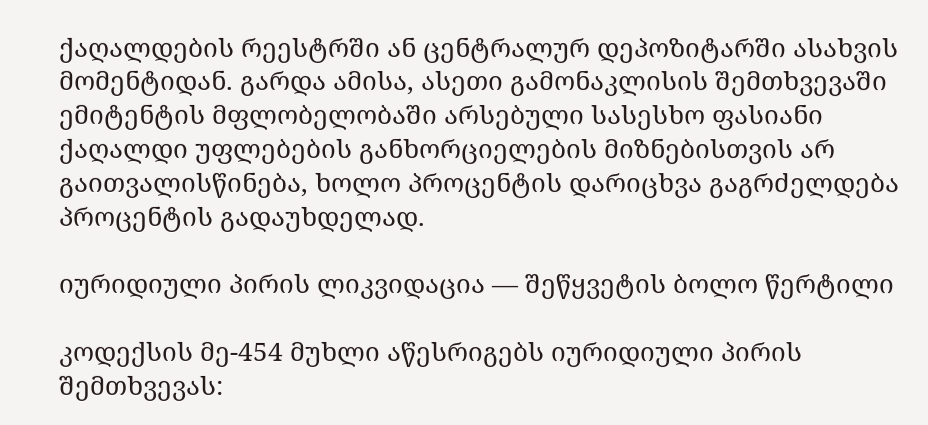ქაღალდების რეესტრში ან ცენტრალურ დეპოზიტარში ასახვის მომენტიდან. გარდა ამისა, ასეთი გამონაკლისის შემთხვევაში ემიტენტის მფლობელობაში არსებული სასესხო ფასიანი ქაღალდი უფლებების განხორციელების მიზნებისთვის არ გაითვალისწინება, ხოლო პროცენტის დარიცხვა გაგრძელდება პროცენტის გადაუხდელად.

იურიდიული პირის ლიკვიდაცია — შეწყვეტის ბოლო წერტილი

კოდექსის მე-454 მუხლი აწესრიგებს იურიდიული პირის შემთხვევას: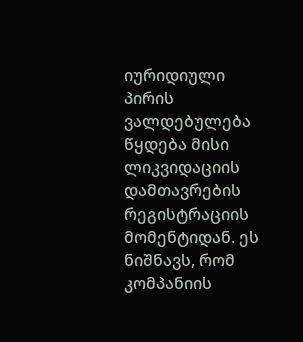იურიდიული პირის ვალდებულება წყდება მისი ლიკვიდაციის დამთავრების რეგისტრაციის მომენტიდან. ეს ნიშნავს, რომ კომპანიის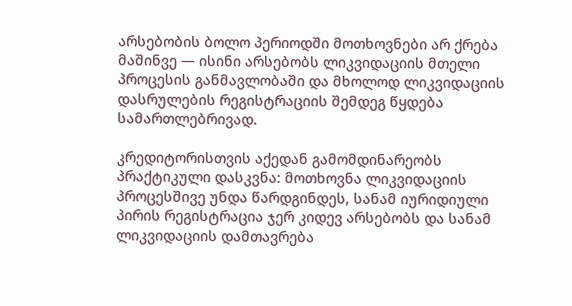არსებობის ბოლო პერიოდში მოთხოვნები არ ქრება მაშინვე — ისინი არსებობს ლიკვიდაციის მთელი პროცესის განმავლობაში და მხოლოდ ლიკვიდაციის დასრულების რეგისტრაციის შემდეგ წყდება სამართლებრივად.

კრედიტორისთვის აქედან გამომდინარეობს პრაქტიკული დასკვნა: მოთხოვნა ლიკვიდაციის პროცესშივე უნდა წარდგინდეს, სანამ იურიდიული პირის რეგისტრაცია ჯერ კიდევ არსებობს და სანამ ლიკვიდაციის დამთავრება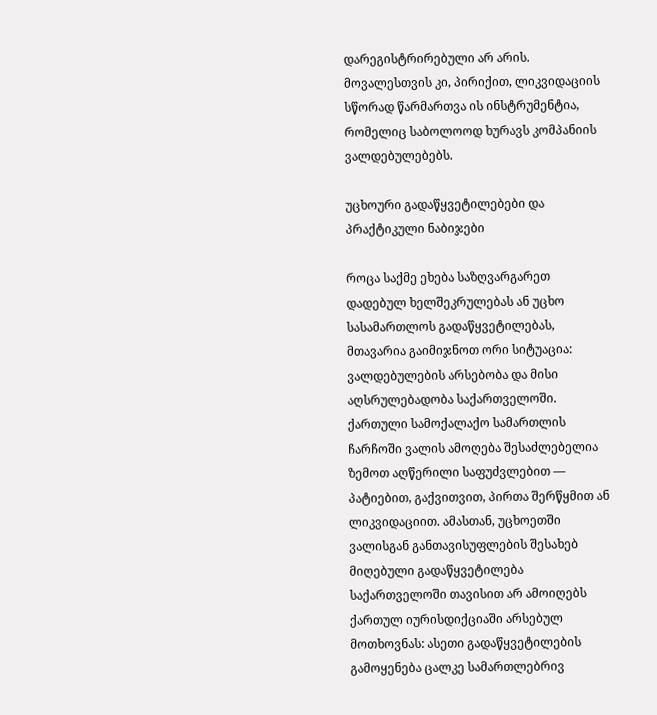დარეგისტრირებული არ არის. მოვალესთვის კი, პირიქით, ლიკვიდაციის სწორად წარმართვა ის ინსტრუმენტია, რომელიც საბოლოოდ ხურავს კომპანიის ვალდებულებებს.

უცხოური გადაწყვეტილებები და პრაქტიკული ნაბიჯები

როცა საქმე ეხება საზღვარგარეთ დადებულ ხელშეკრულებას ან უცხო სასამართლოს გადაწყვეტილებას, მთავარია გაიმიჯნოთ ორი სიტუაცია: ვალდებულების არსებობა და მისი აღსრულებადობა საქართველოში. ქართული სამოქალაქო სამართლის ჩარჩოში ვალის ამოღება შესაძლებელია ზემოთ აღწერილი საფუძვლებით — პატიებით, გაქვითვით, პირთა შერწყმით ან ლიკვიდაციით. ამასთან, უცხოეთში ვალისგან განთავისუფლების შესახებ მიღებული გადაწყვეტილება საქართველოში თავისით არ ამოიღებს ქართულ იურისდიქციაში არსებულ მოთხოვნას: ასეთი გადაწყვეტილების გამოყენება ცალკე სამართლებრივ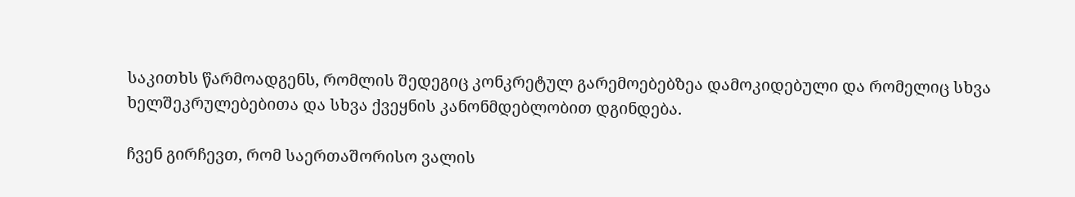საკითხს წარმოადგენს, რომლის შედეგიც კონკრეტულ გარემოებებზეა დამოკიდებული და რომელიც სხვა ხელშეკრულებებითა და სხვა ქვეყნის კანონმდებლობით დგინდება.

ჩვენ გირჩევთ, რომ საერთაშორისო ვალის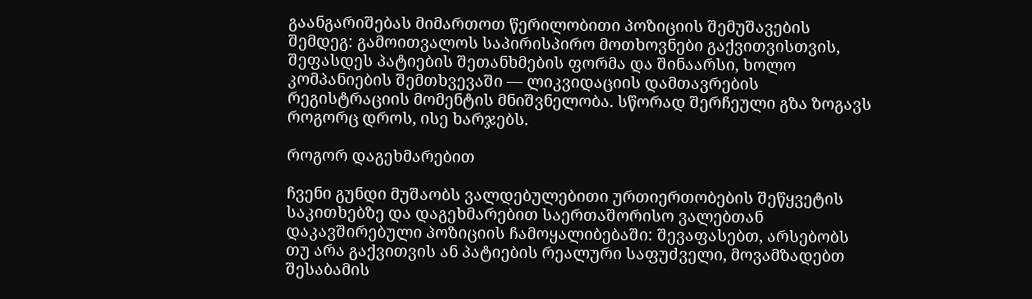გაანგარიშებას მიმართოთ წერილობითი პოზიციის შემუშავების შემდეგ: გამოითვალოს საპირისპირო მოთხოვნები გაქვითვისთვის, შეფასდეს პატიების შეთანხმების ფორმა და შინაარსი, ხოლო კომპანიების შემთხვევაში — ლიკვიდაციის დამთავრების რეგისტრაციის მომენტის მნიშვნელობა. სწორად შერჩეული გზა ზოგავს როგორც დროს, ისე ხარჯებს.

როგორ დაგეხმარებით

ჩვენი გუნდი მუშაობს ვალდებულებითი ურთიერთობების შეწყვეტის საკითხებზე და დაგეხმარებით საერთაშორისო ვალებთან დაკავშირებული პოზიციის ჩამოყალიბებაში: შევაფასებთ, არსებობს თუ არა გაქვითვის ან პატიების რეალური საფუძველი, მოვამზადებთ შესაბამის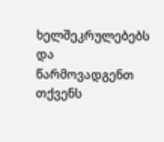ხელშეკრულებებს და წარმოვადგენთ თქვენს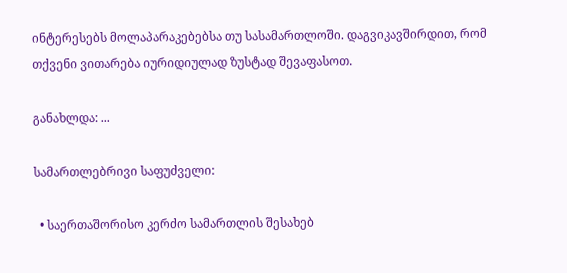ინტერესებს მოლაპარაკებებსა თუ სასამართლოში. დაგვიკავშირდით, რომ თქვენი ვითარება იურიდიულად ზუსტად შევაფასოთ.

განახლდა: ...

სამართლებრივი საფუძველი:

  • საერთაშორისო კერძო სამართლის შესახებ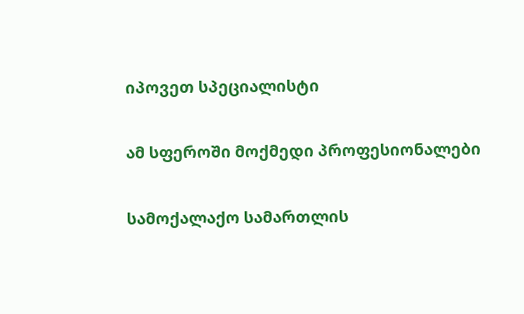იპოვეთ სპეციალისტი

ამ სფეროში მოქმედი პროფესიონალები

სამოქალაქო სამართლის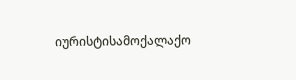იურისტისამოქალაქო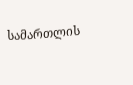სამართლის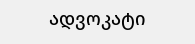ადვოკატი